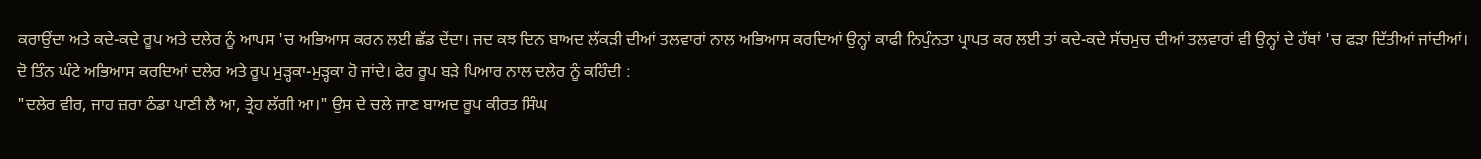ਕਰਾਉਂਦਾ ਅਤੇ ਕਦੇ-ਕਦੇ ਰੂਪ ਅਤੇ ਦਲੇਰ ਨੂੰ ਆਪਸ 'ਚ ਅਭਿਆਸ ਕਰਨ ਲਈ ਛੱਡ ਦੇਂਦਾ। ਜਦ ਕਝ ਦਿਨ ਬਾਅਦ ਲੱਕੜੀ ਦੀਆਂ ਤਲਵਾਰਾਂ ਨਾਲ ਅਭਿਆਸ ਕਰਦਿਆਂ ਉਨ੍ਹਾਂ ਕਾਫੀ ਨਿਪੁੰਨਤਾ ਪ੍ਰਾਪਤ ਕਰ ਲਈ ਤਾਂ ਕਦੇ-ਕਦੇ ਸੱਚਮੁਚ ਦੀਆਂ ਤਲਵਾਰਾਂ ਵੀ ਉਨ੍ਹਾਂ ਦੇ ਹੱਥਾਂ 'ਚ ਫੜਾ ਦਿੱਤੀਆਂ ਜਾਂਦੀਆਂ।
ਦੋ ਤਿੰਨ ਘੰਟੇ ਅਭਿਆਸ ਕਰਦਿਆਂ ਦਲੇਰ ਅਤੇ ਰੂਪ ਮੁੜ੍ਹਕਾ-ਮੁੜ੍ਹਕਾ ਹੋ ਜਾਂਦੇ। ਫੇਰ ਰੂਪ ਬੜੇ ਪਿਆਰ ਨਾਲ ਦਲੇਰ ਨੂੰ ਕਹਿੰਦੀ :
"ਦਲੇਰ ਵੀਰ, ਜਾਹ ਜ਼ਰਾ ਠੰਡਾ ਪਾਣੀ ਲੈ ਆ, ਤ੍ਰੇਹ ਲੱਗੀ ਆ।" ਉਸ ਦੇ ਚਲੇ ਜਾਣ ਬਾਅਦ ਰੂਪ ਕੀਰਤ ਸਿੰਘ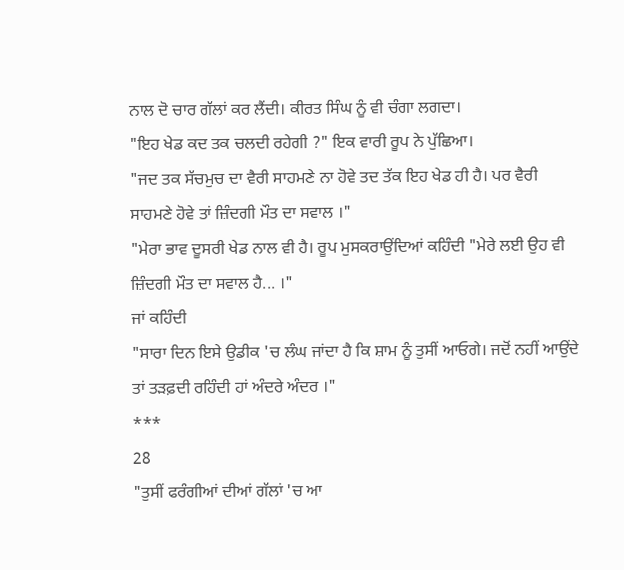ਨਾਲ ਦੋ ਚਾਰ ਗੱਲਾਂ ਕਰ ਲੈਂਦੀ। ਕੀਰਤ ਸਿੰਘ ਨੂੰ ਵੀ ਚੰਗਾ ਲਗਦਾ।
"ਇਹ ਖੇਡ ਕਦ ਤਕ ਚਲਦੀ ਰਹੇਗੀ ?" ਇਕ ਵਾਰੀ ਰੂਪ ਨੇ ਪੁੱਛਿਆ।
"ਜਦ ਤਕ ਸੱਚਮੁਚ ਦਾ ਵੈਰੀ ਸਾਹਮਣੇ ਨਾ ਹੋਵੇ ਤਦ ਤੱਕ ਇਹ ਖੇਡ ਹੀ ਹੈ। ਪਰ ਵੈਰੀ ਸਾਹਮਣੇ ਹੋਵੇ ਤਾਂ ਜ਼ਿੰਦਗੀ ਮੌਤ ਦਾ ਸਵਾਲ ।"
"ਮੇਰਾ ਭਾਵ ਦੂਸਰੀ ਖੇਡ ਨਾਲ ਵੀ ਹੈ। ਰੂਪ ਮੁਸਕਰਾਉਂਦਿਆਂ ਕਹਿੰਦੀ "ਮੇਰੇ ਲਈ ਉਹ ਵੀ ਜ਼ਿੰਦਗੀ ਮੌਤ ਦਾ ਸਵਾਲ ਹੈ... ।"
ਜਾਂ ਕਹਿੰਦੀ
"ਸਾਰਾ ਦਿਨ ਇਸੇ ਉਡੀਕ 'ਚ ਲੰਘ ਜਾਂਦਾ ਹੈ ਕਿ ਸ਼ਾਮ ਨੂੰ ਤੁਸੀਂ ਆਓਗੇ। ਜਦੋਂ ਨਹੀਂ ਆਉਂਦੇ ਤਾਂ ਤੜਫ਼ਦੀ ਰਹਿੰਦੀ ਹਾਂ ਅੰਦਰੇ ਅੰਦਰ ।"
***
28
"ਤੁਸੀਂ ਫਰੰਗੀਆਂ ਦੀਆਂ ਗੱਲਾਂ 'ਚ ਆ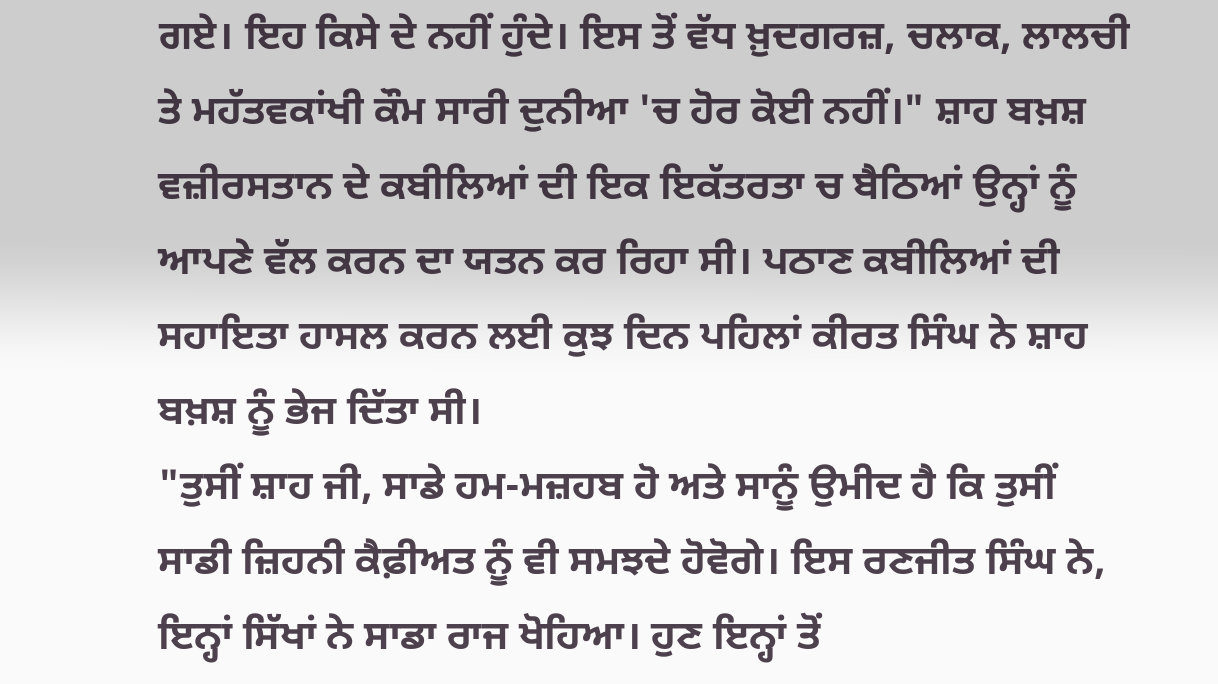ਗਏ। ਇਹ ਕਿਸੇ ਦੇ ਨਹੀਂ ਹੁੰਦੇ। ਇਸ ਤੋਂ ਵੱਧ ਖ਼ੁਦਗਰਜ਼, ਚਲਾਕ, ਲਾਲਚੀ ਤੇ ਮਹੱਤਵਕਾਂਖੀ ਕੌਮ ਸਾਰੀ ਦੁਨੀਆ 'ਚ ਹੋਰ ਕੋਈ ਨਹੀਂ।" ਸ਼ਾਹ ਬਖ਼ਸ਼ ਵਜ਼ੀਰਸਤਾਨ ਦੇ ਕਬੀਲਿਆਂ ਦੀ ਇਕ ਇਕੱਤਰਤਾ ਚ ਬੈਠਿਆਂ ਉਨ੍ਹਾਂ ਨੂੰ ਆਪਣੇ ਵੱਲ ਕਰਨ ਦਾ ਯਤਨ ਕਰ ਰਿਹਾ ਸੀ। ਪਠਾਣ ਕਬੀਲਿਆਂ ਦੀ ਸਹਾਇਤਾ ਹਾਸਲ ਕਰਨ ਲਈ ਕੁਝ ਦਿਨ ਪਹਿਲਾਂ ਕੀਰਤ ਸਿੰਘ ਨੇ ਸ਼ਾਹ ਬਖ਼ਸ਼ ਨੂੰ ਭੇਜ ਦਿੱਤਾ ਸੀ।
"ਤੁਸੀਂ ਸ਼ਾਹ ਜੀ, ਸਾਡੇ ਹਮ-ਮਜ਼ਹਬ ਹੋ ਅਤੇ ਸਾਨੂੰ ਉਮੀਦ ਹੈ ਕਿ ਤੁਸੀਂ ਸਾਡੀ ਜ਼ਿਹਨੀ ਕੈਫ਼ੀਅਤ ਨੂੰ ਵੀ ਸਮਝਦੇ ਹੋਵੋਗੇ। ਇਸ ਰਣਜੀਤ ਸਿੰਘ ਨੇ, ਇਨ੍ਹਾਂ ਸਿੱਖਾਂ ਨੇ ਸਾਡਾ ਰਾਜ ਖੋਹਿਆ। ਹੁਣ ਇਨ੍ਹਾਂ ਤੋਂ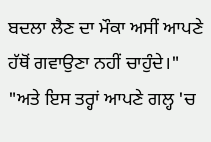ਬਦਲਾ ਲੈਣ ਦਾ ਮੌਕਾ ਅਸੀਂ ਆਪਣੇ ਹੱਥੋਂ ਗਵਾਉਣਾ ਨਹੀਂ ਚਾਹੁੰਦੇ।"
"ਅਤੇ ਇਸ ਤਰ੍ਹਾਂ ਆਪਣੇ ਗਲ੍ਹ 'ਚ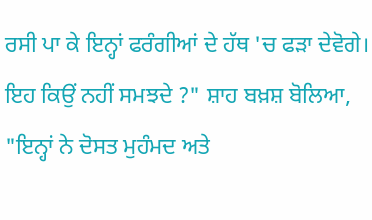ਰਸੀ ਪਾ ਕੇ ਇਨ੍ਹਾਂ ਫਰੰਗੀਆਂ ਦੇ ਹੱਥ 'ਚ ਫੜਾ ਦੇਵੋਗੇ। ਇਹ ਕਿਉਂ ਨਹੀਂ ਸਮਝਦੇ ?" ਸ਼ਾਹ ਬਖ਼ਸ਼ ਬੋਲਿਆ, "ਇਨ੍ਹਾਂ ਨੇ ਦੋਸਤ ਮੁਹੰਮਦ ਅਤੇ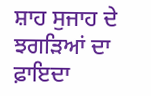ਸ਼ਾਹ ਸੁਜਾਹ ਦੇ ਝਗੜਿਆਂ ਦਾ ਫ਼ਾਇਦਾ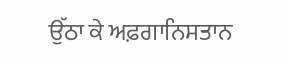ਉੱਠਾ ਕੇ ਅਫ਼ਗਾਨਿਸਤਾਨ